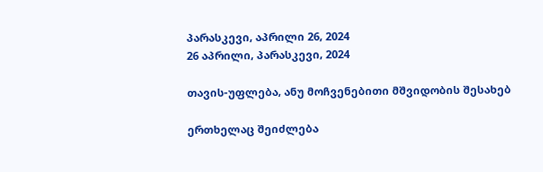პარასკევი, აპრილი 26, 2024
26 აპრილი, პარასკევი, 2024

თავის-უფლება, ანუ მოჩვენებითი მშვიდობის შესახებ

ერთხელაც შეიძლება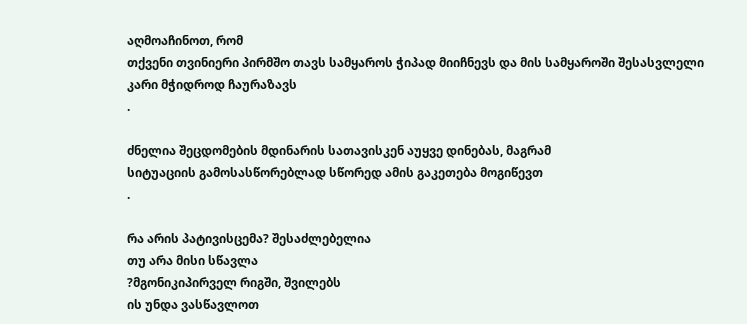აღმოაჩინოთ, რომ
თქვენი თვინიერი პირმშო თავს სამყაროს ჭიპად მიიჩნევს და მის სამყაროში შესასვლელი
კარი მჭიდროდ ჩაურაზავს
.

ძნელია შეცდომების მდინარის სათავისკენ აუყვე დინებას, მაგრამ
სიტუაციის გამოსასწორებლად სწორედ ამის გაკეთება მოგიწევთ
.

რა არის პატივისცემა? შესაძლებელია
თუ არა მისი სწავლა
?მგონიკიპირველ რიგში, შვილებს
ის უნდა ვასწავლოთ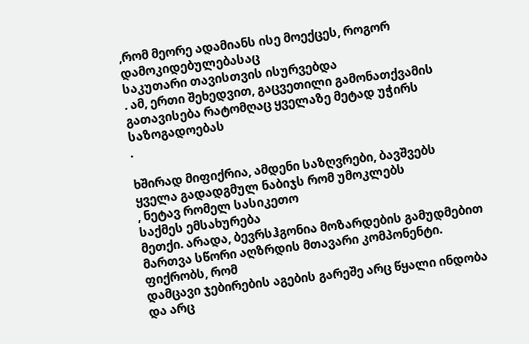,რომ მეორე ადამიანს ისე მოექცეს, როგორ დამოკიდებულებასაც
საკუთარი თავისთვის ისურვებდა
. ამ, ერთი შეხედვით, გაცვეთილი გამონათქვამის
გათავისება რატომღაც ყველაზე მეტად უჭირს საზოგადოებას
.

ხშირად მიფიქრია, ამდენი საზღვრები, ბავშვებს
ყველა გადადგმულ ნაბიჯს რომ უმოკლებს
, ნეტავ რომელ სასიკეთო
საქმეს ემსახურება
მეთქი. არადა, ბევრსჰგონია მოზარდების გამუდმებით მართვა სწორი აღზრდის მთავარი კომპონენტი. ფიქრობს, რომ
დამცავი ჯებირების აგების გარეშე არც წყალი ინდობა და არც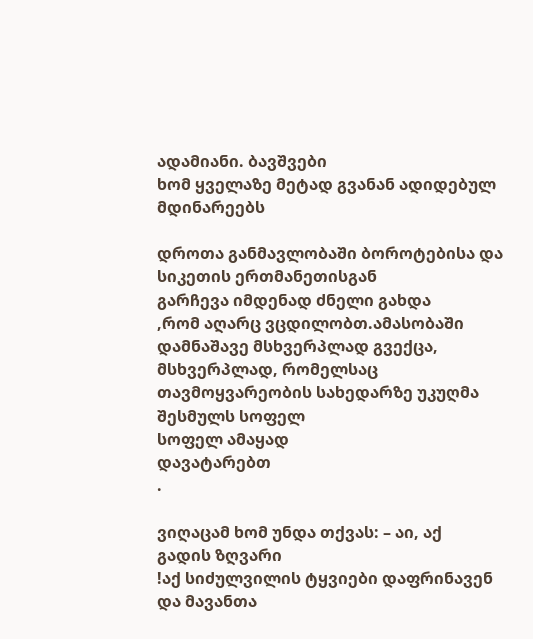ადამიანი. ბავშვები
ხომ ყველაზე მეტად გვანან ადიდებულ მდინარეებს

დროთა განმავლობაში ბოროტებისა და სიკეთის ერთმანეთისგან
გარჩევა იმდენად ძნელი გახდა
,რომ აღარც ვცდილობთ.ამასობაში დამნაშავე მსხვერპლად გვექცა, მსხვერპლად, რომელსაც
თავმოყვარეობის სახედარზე უკუღმა შესმულს სოფელ
სოფელ ამაყად
დავატარებთ
.

ვიღაცამ ხომ უნდა თქვას: – აი, აქ
გადის ზღვარი
!აქ სიძულვილის ტყვიები დაფრინავენ და მავანთა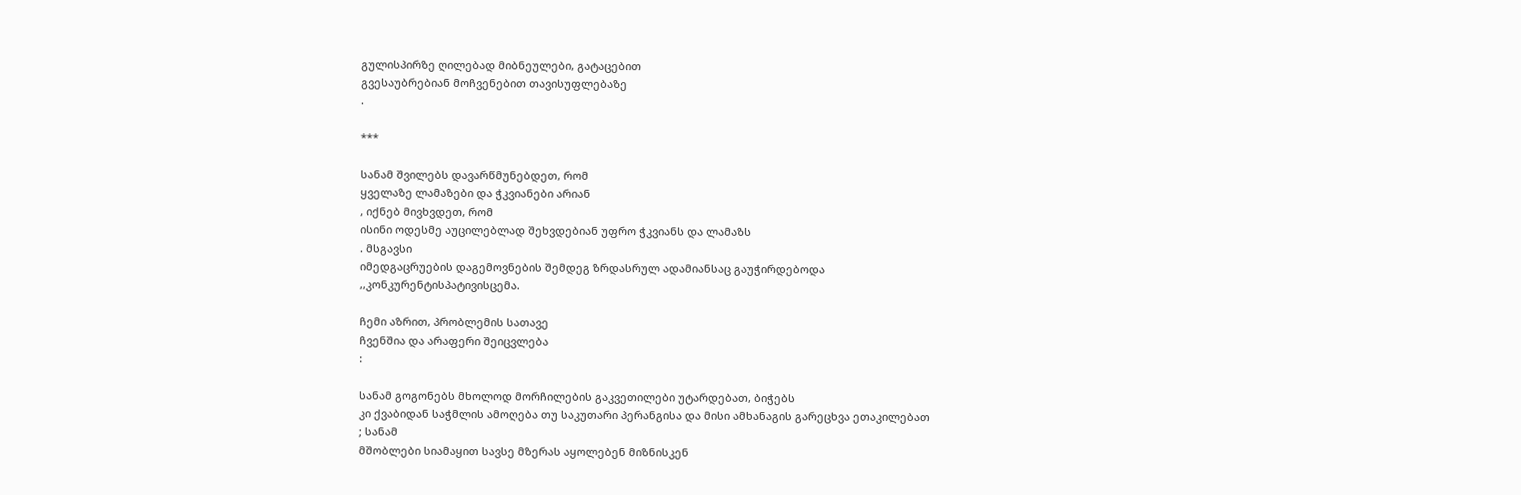გულისპირზე ღილებად მიბნეულები, გატაცებით
გვესაუბრებიან მოჩვენებით თავისუფლებაზე
.

***

სანამ შვილებს დავარწმუნებდეთ, რომ
ყველაზე ლამაზები და ჭკვიანები არიან
, იქნებ მივხვდეთ, რომ
ისინი ოდესმე აუცილებლად შეხვდებიან უფრო ჭკვიანს და ლამაზს
. მსგავსი
იმედგაცრუების დაგემოვნების შემდეგ ზრდასრულ ადამიანსაც გაუჭირდებოდა
,,კონკურენტისპატივისცემა.

ჩემი აზრით, პრობლემის სათავე
ჩვენშია და არაფერი შეიცვლება
:

სანამ გოგონებს მხოლოდ მორჩილების გაკვეთილები უტარდებათ, ბიჭებს
კი ქვაბიდან საჭმლის ამოღება თუ საკუთარი პერანგისა და მისი ამხანაგის გარეცხვა ეთაკილებათ
; სანამ
მშობლები სიამაყით სავსე მზერას აყოლებენ მიზნისკენ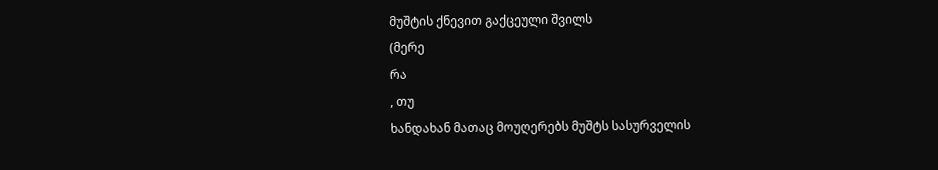მუშტის ქნევით გაქცეული შვილს
(მერე
რა
, თუ
ხანდახან მათაც მოუღერებს მუშტს სასურველის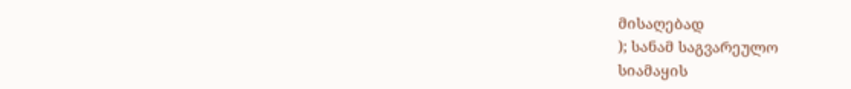მისაღებად
); სანამ საგვარეულო
სიამაყის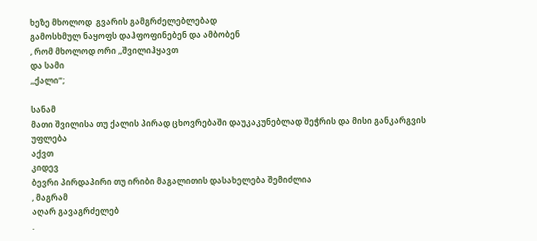ხეზე მხოლოდ  გვარის გამგრძელებლებად
გამოსხმულ ნაყოფს დაჰფოფინებენ და ამბობენ
, რომ მხოლოდ ორი ,,შვილიჰყავთ
და სამი
,,ქალი“;

სანამ
მათი შვილისა თუ ქალის პირად ცხოვრებაში დაუკაკუნებლად შეჭრის და მისი განკარგვის უფლება
აქვთ
კიდევ
ბევრი პირდაპირი თუ ირიბი მაგალითის დასახელება შემიძლია
, მაგრამ
აღარ გავაგრძელებ
.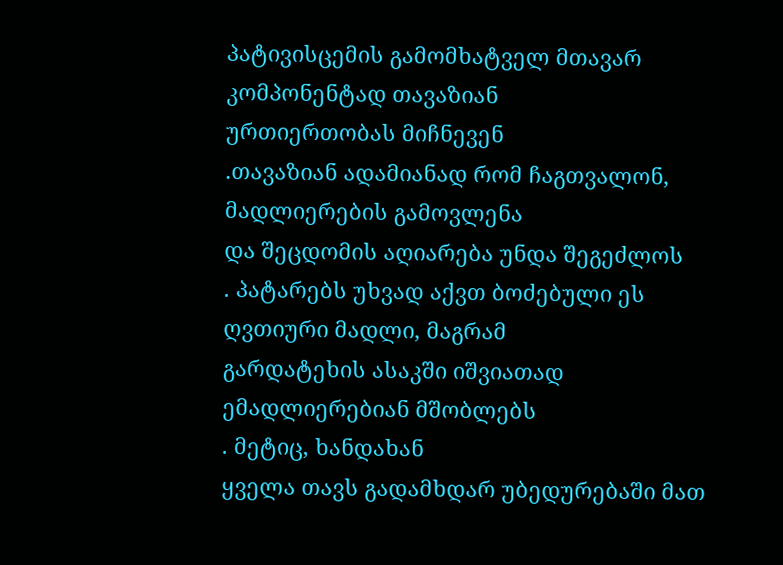პატივისცემის გამომხატველ მთავარ კომპონენტად თავაზიან
ურთიერთობას მიჩნევენ
.თავაზიან ადამიანად რომ ჩაგთვალონ, მადლიერების გამოვლენა
და შეცდომის აღიარება უნდა შეგეძლოს
. პატარებს უხვად აქვთ ბოძებული ეს ღვთიური მადლი, მაგრამ
გარდატეხის ასაკში იშვიათად ემადლიერებიან მშობლებს
. მეტიც, ხანდახან
ყველა თავს გადამხდარ უბედურებაში მათ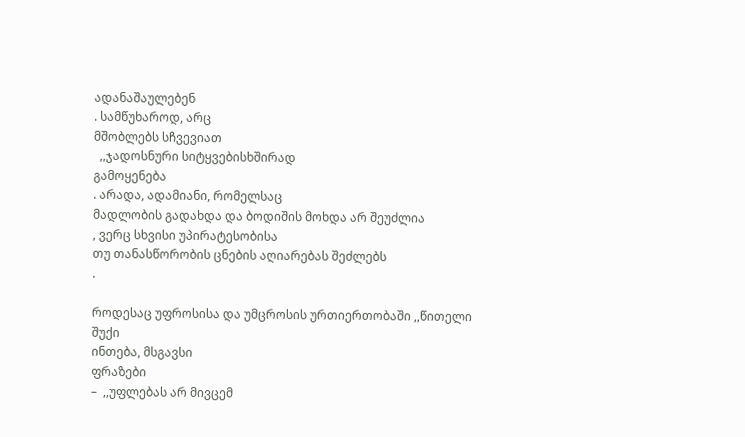ადანაშაულებენ
. სამწუხაროდ, არც
მშობლებს სჩვევიათ
  ,,ჯადოსნური სიტყვებისხშირად
გამოყენება
. არადა, ადამიანი, რომელსაც
მადლობის გადახდა და ბოდიშის მოხდა არ შეუძლია
, ვერც სხვისი უპირატესობისა
თუ თანასწორობის ცნების აღიარებას შეძლებს
.

როდესაც უფროსისა და უმცროსის ურთიერთობაში ,,წითელი
შუქი
ინთება, მსგავსი
ფრაზები
–  ,,უფლებას არ მივცემ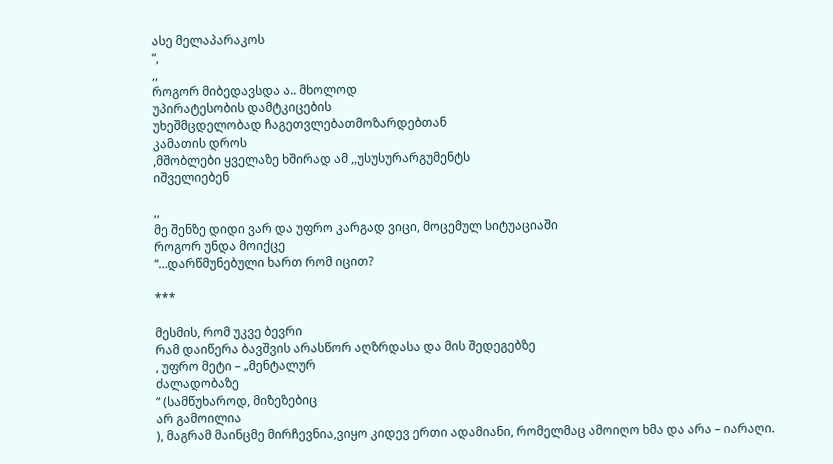ასე მელაპარაკოს
“,
,,
როგორ მიბედავსდა ა.. მხოლოდ
უპირატესობის დამტკიცების
უხეშმცდელობად ჩაგეთვლებათმოზარდებთან
კამათის დროს
,მშობლები ყველაზე ხშირად ამ ,,უსუსურარგუმენტს
იშველიებენ

,,
მე შენზე დიდი ვარ და უფრო კარგად ვიცი, მოცემულ სიტუაციაში
როგორ უნდა მოიქცე
“…დარწმუნებული ხართ რომ იცით?

***

მესმის, რომ უკვე ბევრი
რამ დაიწერა ბავშვის არასწორ აღზრდასა და მის შედეგებზე
, უფრო მეტი – „მენტალურ
ძალადობაზე
” (სამწუხაროდ, მიზეზებიც
არ გამოილია
), მაგრამ მაინცმე მირჩევნია,ვიყო კიდევ ერთი ადამიანი, რომელმაც ამოიღო ხმა და არა – იარაღი.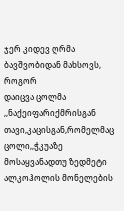ჯერ კიდევ ღრმა ბავშვობიდან მახსოვს, როგორ
დაიცვა ცოლმა
,,ნაქეიფარიქმრისგან თავი,კაცისგან,რომელმაც ცოლი,,ჭკუაზე მოსაყვანადთუ ზედმეტი ალკოჰოლის მონელების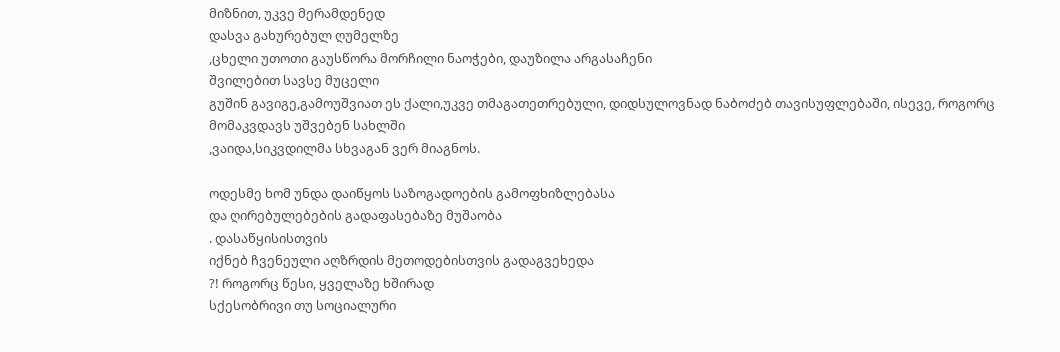მიზნით, უკვე მერამდენედ
დასვა გახურებულ ღუმელზე
,ცხელი უთოთი გაუსწორა მორჩილი ნაოჭები, დაუზილა არგასაჩენი
შვილებით სავსე მუცელი
გუშინ გავიგე,გამოუშვიათ ეს ქალი,უკვე თმაგათეთრებული, დიდსულოვნად ნაბოძებ თავისუფლებაში, ისევე, როგორც
მომაკვდავს უშვებენ სახლში
,ვაიდა,სიკვდილმა სხვაგან ვერ მიაგნოს.

ოდესმე ხომ უნდა დაიწყოს საზოგადოების გამოფხიზლებასა
და ღირებულებების გადაფასებაზე მუშაობა
. დასაწყისისთვის
იქნებ ჩვენეული აღზრდის მეთოდებისთვის გადაგვეხედა
?! როგორც წესი, ყველაზე ხშირად
სქესობრივი თუ სოციალური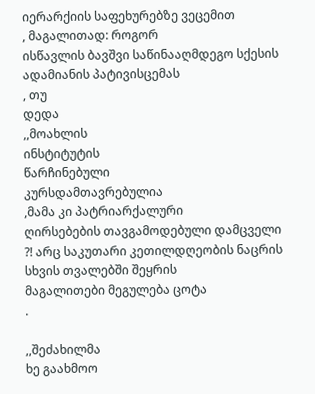იერარქიის საფეხურებზე ვეცემით
, მაგალითად: როგორ
ისწავლის ბავშვი საწინააღმდეგო სქესის ადამიანის პატივისცემას
, თუ
დედა
,,მოახლის
ინსტიტუტის
წარჩინებული
კურსდამთავრებულია
,მამა კი პატრიარქალური
ღირსებების თავგამოდებული დამცველი
?! არც საკუთარი კეთილდღეობის ნაცრის სხვის თვალებში შეყრის
მაგალითები მეგულება ცოტა
.

,,შეძახილმა
ხე გაახმოო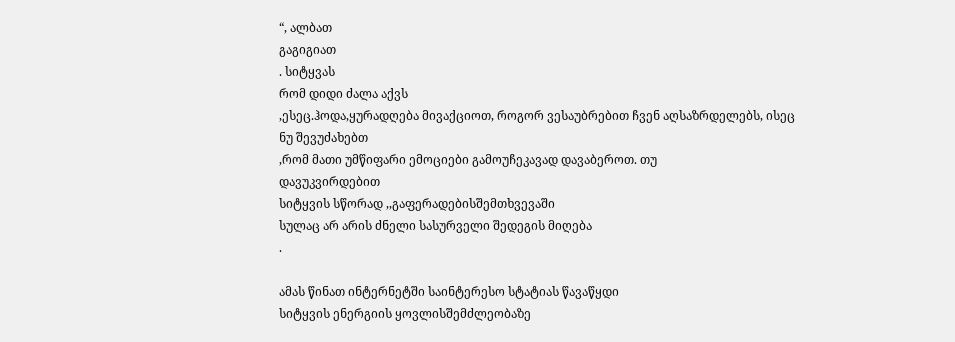“, ალბათ
გაგიგიათ
. სიტყვას
რომ დიდი ძალა აქვს
,ესეც.ჰოდა,ყურადღება მივაქციოთ, როგორ ვესაუბრებით ჩვენ აღსაზრდელებს, ისეც
ნუ შევუძახებთ
,რომ მათი უმწიფარი ემოციები გამოუჩეკავად დავაბეროთ. თუ
დავუკვირდებით
სიტყვის სწორად ,,გაფერადებისშემთხვევაში
სულაც არ არის ძნელი სასურველი შედეგის მიღება
.

ამას წინათ ინტერნეტში საინტერესო სტატიას წავაწყდი
სიტყვის ენერგიის ყოვლისშემძლეობაზე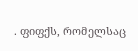. ფიფქს, რომელსაც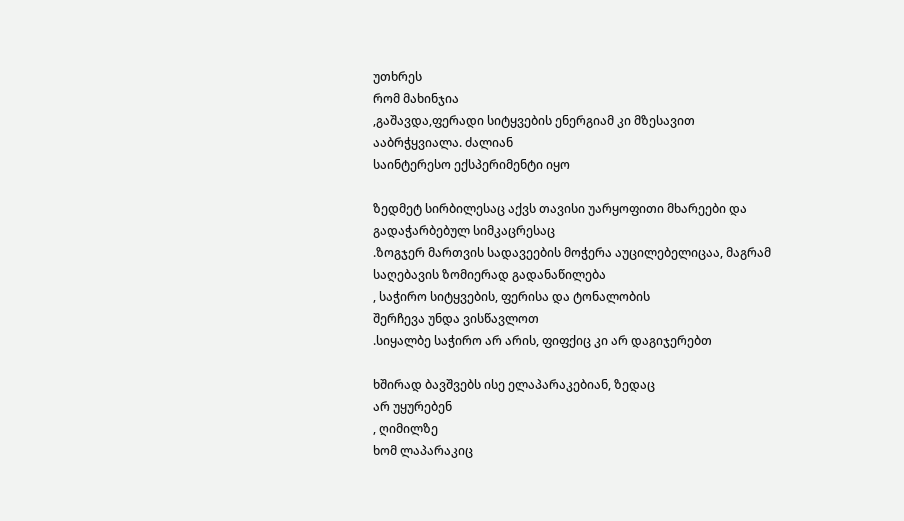უთხრეს
რომ მახინჯია
,გაშავდა,ფერადი სიტყვების ენერგიამ კი მზესავით ააბრჭყვიალა. ძალიან
საინტერესო ექსპერიმენტი იყო

ზედმეტ სირბილესაც აქვს თავისი უარყოფითი მხარეები და
გადაჭარბებულ სიმკაცრესაც
.ზოგჯერ მართვის სადავეების მოჭერა აუცილებელიცაა, მაგრამ
საღებავის ზომიერად გადანაწილება
, საჭირო სიტყვების, ფერისა და ტონალობის
შერჩევა უნდა ვისწავლოთ
.სიყალბე საჭირო არ არის, ფიფქიც კი არ დაგიჯერებთ

ხშირად ბავშვებს ისე ელაპარაკებიან, ზედაც
არ უყურებენ
, ღიმილზე
ხომ ლაპარაკიც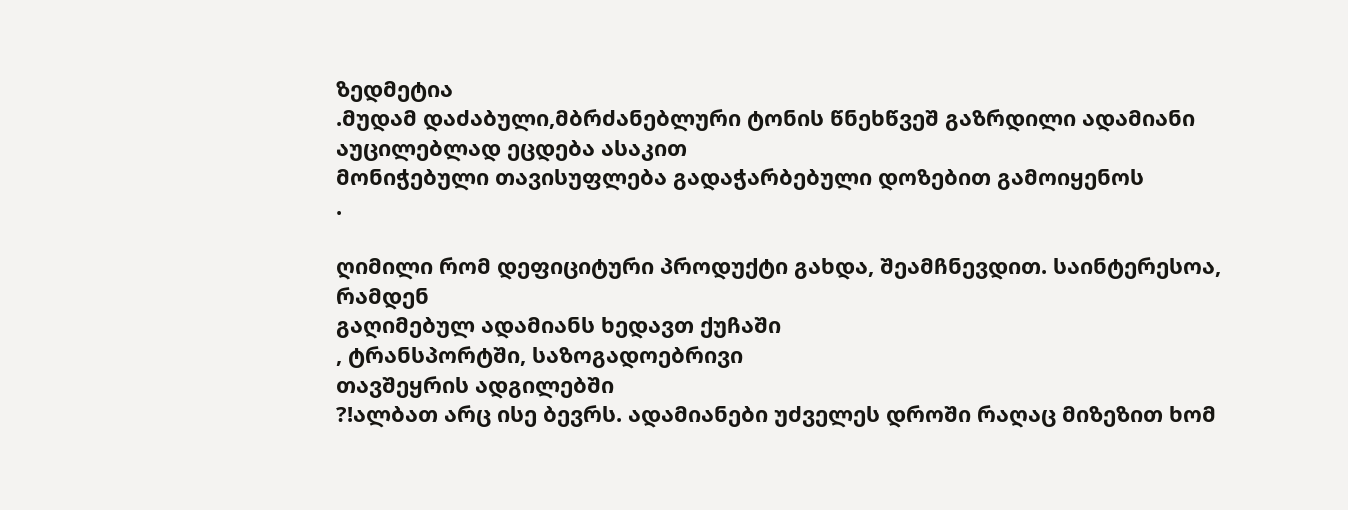ზედმეტია
.მუდამ დაძაბული,მბრძანებლური ტონის წნეხწვეშ გაზრდილი ადამიანი აუცილებლად ეცდება ასაკით
მონიჭებული თავისუფლება გადაჭარბებული დოზებით გამოიყენოს
.

ღიმილი რომ დეფიციტური პროდუქტი გახდა, შეამჩნევდით. საინტერესოა, რამდენ
გაღიმებულ ადამიანს ხედავთ ქუჩაში
, ტრანსპორტში, საზოგადოებრივი
თავშეყრის ადგილებში
?!ალბათ არც ისე ბევრს. ადამიანები უძველეს დროში რაღაც მიზეზით ხომ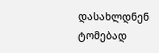დასახლდნენ
ტომებად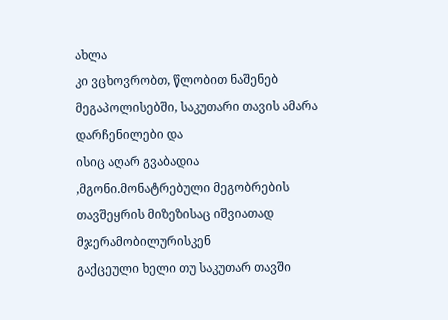ახლა
კი ვცხოვრობთ, წლობით ნაშენებ მეგაპოლისებში, საკუთარი თავის ამარა დარჩენილები და
ისიც აღარ გვაბადია
,მგონი.მონატრებული მეგობრების თავშეყრის მიზეზისაც იშვიათად მჯერამობილურისკენ
გაქცეული ხელი თუ საკუთარ თავში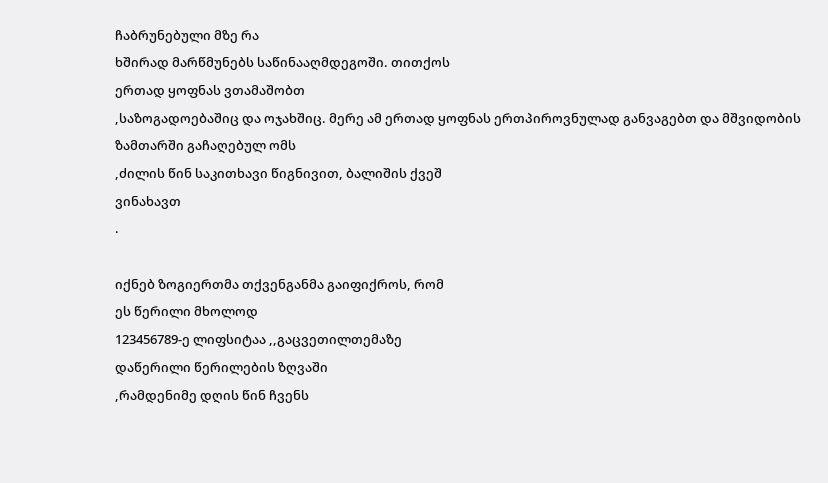ჩაბრუნებული მზე რა
ხშირად მარწმუნებს საწინააღმდეგოში. თითქოს
ერთად ყოფნას ვთამაშობთ
,საზოგადოებაშიც და ოჯახშიც. მერე ამ ერთად ყოფნას ერთპიროვნულად განვაგებთ და მშვიდობის
ზამთარში გაჩაღებულ ომს
,ძილის წინ საკითხავი წიგნივით, ბალიშის ქვეშ
ვინახავთ
.

იქნებ ზოგიერთმა თქვენგანმა გაიფიქროს, რომ
ეს წერილი მხოლოდ
123456789-ე ლიფსიტაა ,,გაცვეთილთემაზე
დაწერილი წერილების ზღვაში
,რამდენიმე დღის წინ ჩვენს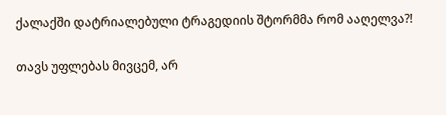ქალაქში დატრიალებული ტრაგედიის შტორმმა რომ ააღელვა?!

თავს უფლებას მივცემ, არ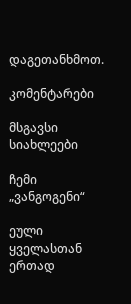დაგეთანხმოთ.

კომენტარები

მსგავსი სიახლეები

ჩემი „ვანგოგენი“

ეული ყველასთან ერთად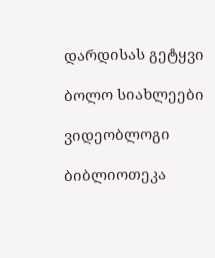დარდისას გეტყვი

ბოლო სიახლეები

ვიდეობლოგი

ბიბლიოთეკა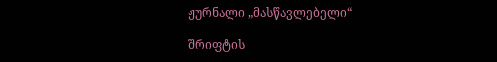ჟურნალი „მასწავლებელი“

შრიფტის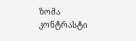ზომა
კონტრასტი